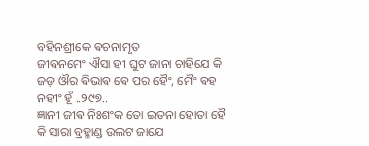ବହିନଶ୍ରୀକେ ଵଚନାମୃତ
ଜୀଵନମେଂ ଐସା ହୀ ଘୁଟ ଜାନା ଚାହିଯେ କି ଜଡ଼ ଔର ଵିଭାଵ ଵେ ପର ହୈଂ, ମୈଂ ଵହ ନହୀଂ ହୂଁ ..୨୯୭..
ଜ୍ଞାନୀ ଜୀଵ ନିଃଶଂକ ତୋ ଇତନା ହୋତା ହୈ କି ସାରା ବ୍ରହ୍ମାଣ୍ଡ ଉଲଟ ଜାଯେ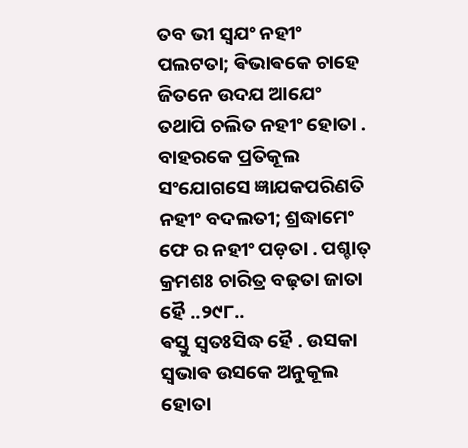ତବ ଭୀ ସ୍ଵଯଂ ନହୀଂ ପଲଟତା; ଵିଭାଵକେ ଚାହେ ଜିତନେ ଉଦଯ ଆଯେଂ ତଥାପି ଚଲିତ ନହୀଂ ହୋତା . ବାହରକେ ପ୍ରତିକୂଲ ସଂଯୋଗସେ ଜ୍ଞାଯକପରିଣତି ନହୀଂ ବଦଲତୀ; ଶ୍ରଦ୍ଧାମେଂ ଫେ ର ନହୀଂ ପଡ଼ତା . ପଶ୍ଚାତ୍ କ୍ରମଶଃ ଚାରିତ୍ର ବଢ଼ତା ଜାତା ହୈ ..୨୯୮..
ଵସ୍ତୁ ସ୍ଵତଃସିଦ୍ଧ ହୈ . ଉସକା ସ୍ଵଭାଵ ଉସକେ ଅନୁକୂଲ ହୋତା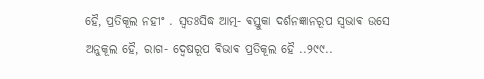ହୈ, ପ୍ରତିକୂଲ ନହୀଂ . ସ୍ଵତଃସିଦ୍ଧ ଆତ୍ମ- ଵସ୍ତୁକା ଦର୍ଶନଜ୍ଞାନରୂପ ସ୍ଵଭାଵ ଉସେ ଅନୁକୂଲ ହୈ, ରାଗ- ଦ୍ଵେଷରୂପ ଵିଭାଵ ପ୍ରତିକୂଲ ହୈ ..୨୯୯..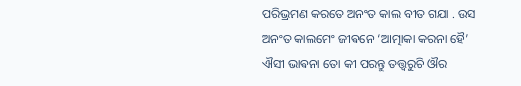ପରିଭ୍ରମଣ କରତେ ଅନଂତ କାଲ ବୀତ ଗଯା . ଉସ ଅନଂତ କାଲମେଂ ଜୀଵନେ ‘ଆତ୍ମାକା କରନା ହୈ’ ଐସୀ ଭାଵନା ତୋ କୀ ପରନ୍ତୁ ତତ୍ତ୍ଵରୁଚି ଔର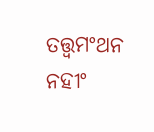ତତ୍ତ୍ଵମଂଥନ ନହୀଂ